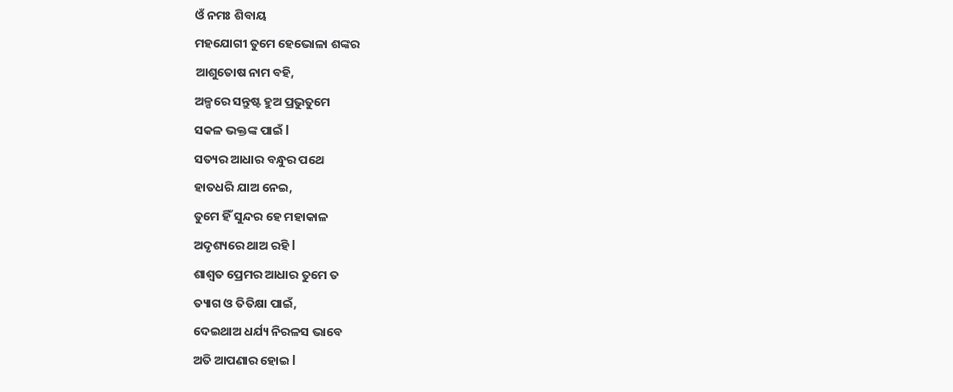ଓଁ ନମଃ ଶିବାୟ
ମହଯୋଗୀ ତୁମେ ହେଭୋଳା ଶଙ୍କର
ଆଶୁତୋଷ ନାମ ବହି,
ଅଳ୍ପରେ ସନ୍ତୁଷ୍ଟ ହୁଅ ପ୍ରଭୁତୁମେ
ସକଳ ଭକ୍ତଙ୍କ ପାଇଁ l
ସତ୍ୟର ଆଧାର ବନ୍ଧୁର ପଥେ
ହାତଧରି ଯାଅ ନେଇ,
ତୁମେ ହିଁ ସୁନ୍ଦର ହେ ମହାକାଳ
ଅଦୃଶ୍ୟରେ ଥାଅ ରହି l
ଶାଶ୍ୱତ ପ୍ରେମର ଆଧାର ତୁମେ ତ
ତ୍ୟାଗ ଓ ତିତିକ୍ଷା ପାଇଁ,
ଦେଇଥାଅ ଧର୍ଯ୍ୟ ନିରଳସ ଭାବେ
ଅତି ଆପଣାର ହୋଇ l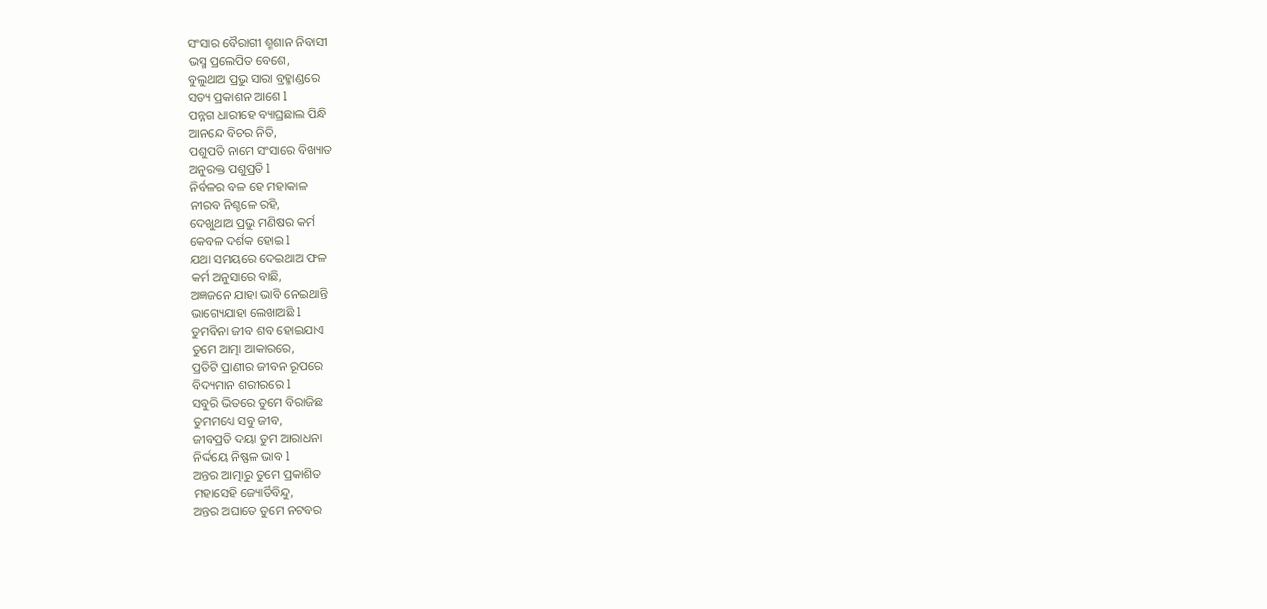ସଂସାର ବୈରାଗୀ ଶ୍ମଶାନ ନିବାସୀ
ଭସ୍ମ ପ୍ରଲେପିତ ବେଶେ,
ବୁଲୁଥାଅ ପ୍ରଭୁ ସାରା ବ୍ରହ୍ମାଣ୍ଡରେ
ସତ୍ୟ ପ୍ରକାଶନ ଆଶେ l
ପନ୍ନଗ ଧାରୀହେ ବ୍ୟାଘ୍ରଛାଲ ପିନ୍ଧି
ଆନନ୍ଦେ ବିଚର ନିତି,
ପଶୁପତି ନାମେ ସଂସାରେ ବିଖ୍ୟାତ
ଅନୁରକ୍ତ ପଶୁପ୍ରତି l
ନିର୍ବଳର ବଳ ହେ ମହାକାଳ
ନୀରବ ନିଶ୍ଚଳେ ରହି,
ଦେଖୁଥାଅ ପ୍ରଭୁ ମଣିଷର କର୍ମ
କେବଳ ଦର୍ଶକ ହୋଇ l
ଯଥା ସମୟରେ ଦେଇଥାଅ ଫଳ
କର୍ମ ଅନୁସାରେ ବାଛି,
ଅଜ୍ଞଜନେ ଯାହା ଭାବି ନେଇଥାନ୍ତି
ଭାଗ୍ୟେଯାହା ଲେଖାଅଛି l
ତୁମବିନା ଜୀବ ଶବ ହୋଇଯାଏ
ତୁମେ ଆତ୍ମା ଆକାରରେ,
ପ୍ରତିଟି ପ୍ରାଣୀର ଜୀବନ ରୂପରେ
ବିଦ୍ୟମାନ ଶରୀରରେ l
ସବୁରି ଭିତରେ ତୁମେ ବିରାଜିଛ
ତୁମମଧ୍ୟେ ସବୁ ଜୀବ,
ଜୀବପ୍ରତି ଦୟା ତୁମ ଆରାଧନା
ନିର୍ଦ୍ଦୟେ ନିଷ୍ଫଳ ଭାବ l
ଅନ୍ତର ଆତ୍ମାରୁ ତୁମେ ପ୍ରକାଶିତ
ମହାସେହି ଜ୍ୟୋର୍ତିବିନ୍ଦୁ,
ଅନ୍ତର ଅଘାତେ ତୁମେ ନଟବର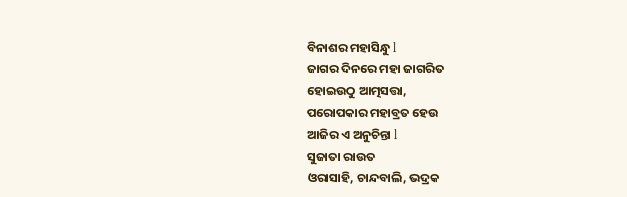ବିନାଶର ମହାସିନ୍ଧୁ l
ଜାଗର ଦିନରେ ମହା ଜାଗରିତ
ହୋଇଉଠୁ ଆତ୍ମସତ୍ତା,
ପରୋପକାର ମହାବ୍ରତ ହେଉ
ଆଜିର ଏ ଅନୁଚିନ୍ତା l
ସୁଜାତା ରାଉତ
ଓରାସାହି, ଚାନ୍ଦବାଲି, ଭଦ୍ରକ